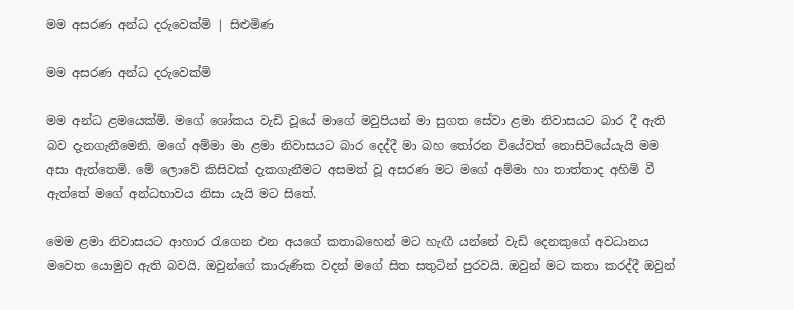මම අසරණ අන්ධ දරුවෙක්මි | සිළුමිණ

මම අසරණ අන්ධ දරුවෙක්මි

මම අන්ධ ළමයෙක්මි. මගේ ශෝකය වැඩි වූයේ මාගේ මවුපියන් මා සුගත සේවා ළමා නිවාසයට බාර දී ඇති බව දැනගැනීමෙනි. මගේ අම්මා මා ළමා නිවාසයට බාර දෙද්දී මා බහ තෝරන වියේවත් නොසිටියේයැයි මම අසා ඇත්තෙමි. මේ ලොවේ කිසිවක් දැකගැනීමට අසමත් වූ අසරණ මට මගේ අම්මා හා තාත්තාද අහිමි වී ඇත්තේ මගේ අන්ධභාවය නිසා යැයි මට සිතේ.

මෙම ළමා නිවාසයට ආහාර රැගෙන එන අයගේ කතාබහෙන් මට හැඟී යන්නේ වැඩි දෙනකුගේ අවධානය මවෙත යොමුව ඇති බවයි. ඔවුන්ගේ කාරුණික වදන් මගේ සිත සතුටින් පුරවයි. ඔවුන් මට කතා කරද්දී ඔවුන්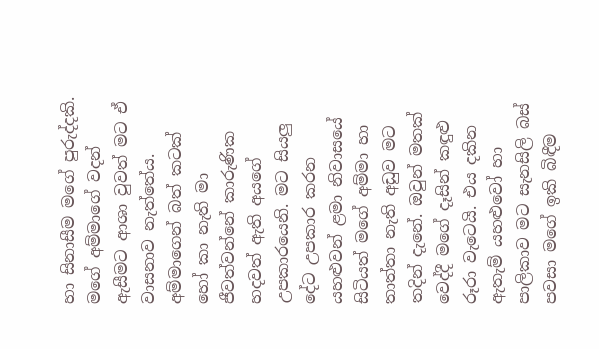හා සිනාසීම මගේ පුරුද්දකි. මගේ අම්මාගේ වදන් ඇසීමට ආශා වුවත් මට ඒ වාසනාව නැත්තේය. අම්මාගෙන් බත් කටක් හෝ කා නැති මා ජීවත්වන්නේ කාරුණික හදවත් ඇති අයගේ උපකාරයෙනි. මට සියලු දේට උපකාර කරන යහළුවන් ළමා නිවාසයේ සිටියත් මගේ අම්මා හා තාත්තා නැති අඩුව මට තදින් දැනේ. ඔවුන් මතක් වෙද්දී මගේ දෑසින් කඳුළු රූරා වැටෙයි. එය දකින ඇතැම් යහළුවෝ හා පාලිකාව මට සැනසිලි බස් පවසා මගේ ඉකි බිඳීම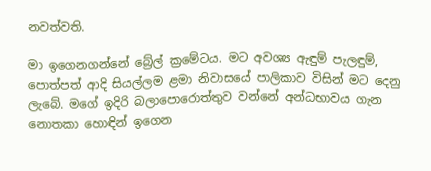නවත්වති.

මා ඉගෙනගන්නේ බ්‍රේල් ක්‍රමේටය. මට අවශ්‍ය ඇඳුම් පැලඳුම්, පොත්පත් ආදි සියල්ලම ළමා නිවාසයේ පාලිකාව විසින් මට දෙනු ලැබේ. මගේ ඉදිරි බලාපොරොත්තුව වන්නේ අන්ධභාවය ගැන නොතකා හොඳින් ඉගෙන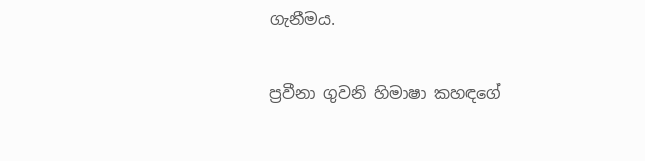ගැනීමය.

ප්‍රවීනා ගුවනි හිමාෂා කහඳගේ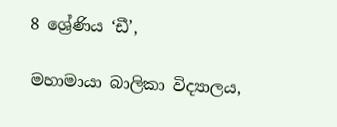8 ශ්‍රේණිය ‘ඩී’,

මහාමායා බාලිකා විද්‍යාලය,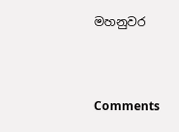මහනුවර



Comments